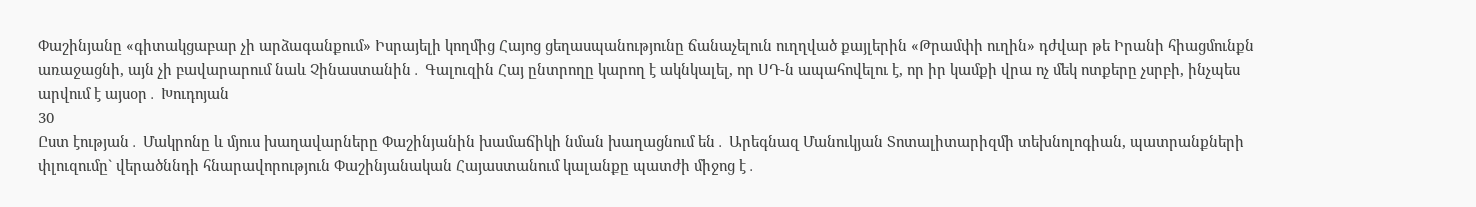Փաշինյանը «գիտակցաբար չի արձագանքում» Իսրայելի կողմից Հայոց ցեղասպանությունը ճանաչելուն ուղղված քայլերին «Թրամփի ուղին» դժվար թե Իրանի հիացմունքն առաջացնի, այն չի բավարարում նաև Չինաստանին․ Գալուզին Հայ ընտրողը կարող է ակնկալել, որ ՍԴ-ն ապահովելու է, որ իր կամքի վրա ոչ մեկ ոտքերը չսրբի, ինչպես արվում է այսօր․ Խուդոյան
30
Ըստ էության․ Մակրոնը և մյուս խաղավարները Փաշինյանին խամաճիկի նման խաղացնում են․ Արեգնազ Մանուկյան Տոտալիտարիզմի տեխնոլոգիան, պատրանքների փլուզումը` վերածննդի հնարավորություն Փաշինյանական Հայաստանում կալանքը պատժի միջոց է․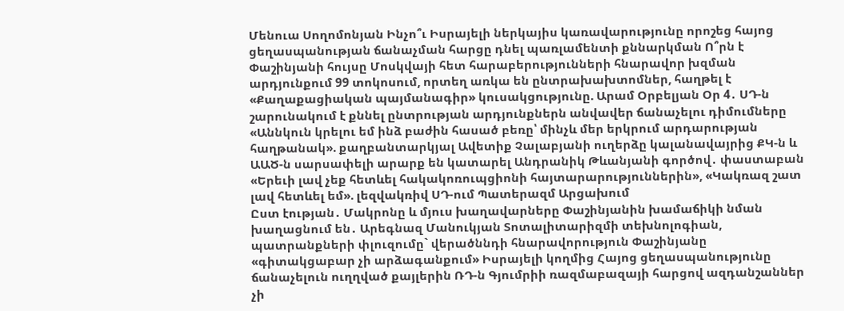Մենուա Սողոմոնյան Ինչո՞ւ Իսրայելի ներկայիս կառավարությունը որոշեց հայոց ցեղասպանության ճանաչման հարցը դնել պառլամենտի քննարկման Ո՞րն է Փաշինյանի հույսը Մոսկվայի հետ հարաբերությունների հնարավոր խզման արդյունքում 99 տոկոսում, որտեղ առկա են ընտրախախտոմներ, հաղթել է «Քաղաքացիական պայմանագիր» կուսակցությունը. Արամ Օրբելյան Օր 4․ ՍԴ-ն շարունակում է քննել ընտրության արդյունքներն անվավեր ճանաչելու դիմումները «Աննկուն կրելու եմ ինձ բաժին հասած բեռը՝ մինչև մեր երկրում արդարության հաղթանակ». քաղբանտարկյալ Ավետիք Չալաբյանի ուղերձը կալանավայրից ՔԿ-ն և ԱԱԾ-ն սարսափելի արարք են կատարել Անդրանիկ Թևանյանի գործով․ փաստաբան «Երեւի լավ չեք հետևել հակակոռուպցիոնի հայտարարություններին», «Կակռազ շատ լավ հետևել եմ». լեզվակռիվ ՍԴ-ում Պատերազմ Արցախում
Ըստ էության․ Մակրոնը և մյուս խաղավարները Փաշինյանին խամաճիկի նման խաղացնում են․ Արեգնազ Մանուկյան Տոտալիտարիզմի տեխնոլոգիան, պատրանքների փլուզումը` վերածննդի հնարավորություն Փաշինյանը «գիտակցաբար չի արձագանքում» Իսրայելի կողմից Հայոց ցեղասպանությունը ճանաչելուն ուղղված քայլերին ՌԴ-ն Գյումրիի ռազմաբազայի հարցով ազդանշաններ չի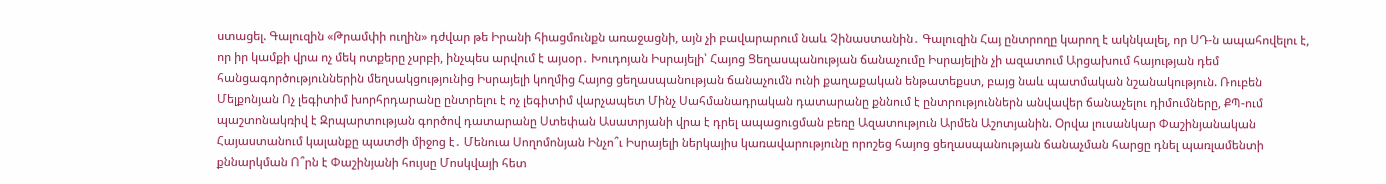ստացել. Գալուզին «Թրամփի ուղին» դժվար թե Իրանի հիացմունքն առաջացնի, այն չի բավարարում նաև Չինաստանին․ Գալուզին Հայ ընտրողը կարող է ակնկալել, որ ՍԴ-ն ապահովելու է, որ իր կամքի վրա ոչ մեկ ոտքերը չսրբի, ինչպես արվում է այսօր․ Խուդոյան Իսրայելի՝ Հայոց Ցեղասպանության ճանաչումը Իսրայելին չի ազատում Արցախում հայության դեմ հանցագործություններին մեղսակցությունից Իսրայելի կողմից Հայոց ցեղասպանության ճանաչումն ունի քաղաքական ենթատեքստ, բայց նաև պատմական նշանակություն. Ռուբեն Մելքոնյան Ոչ լեգիտիմ խորհրդարանը ընտրելու է ոչ լեգիտիմ վարչապետ Մինչ Սահմանադրական դատարանը քննում է ընտրություններն անվավեր ճանաչելու դիմումները, ՔՊ-ում պաշտոնակռիվ է Զրպարտության գործով դատարանը Ստեփան Ասատրյանի վրա է դրել ապացուցման բեռը Ազատություն Արմեն Աշոտյանին. Օրվա լուսանկար Փաշինյանական Հայաստանում կալանքը պատժի միջոց է․ Մենուա Սողոմոնյան Ինչո՞ւ Իսրայելի ներկայիս կառավարությունը որոշեց հայոց ցեղասպանության ճանաչման հարցը դնել պառլամենտի քննարկման Ո՞րն է Փաշինյանի հույսը Մոսկվայի հետ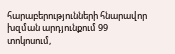հարաբերությունների հնարավոր խզման արդյունքում 99 տոկոսում,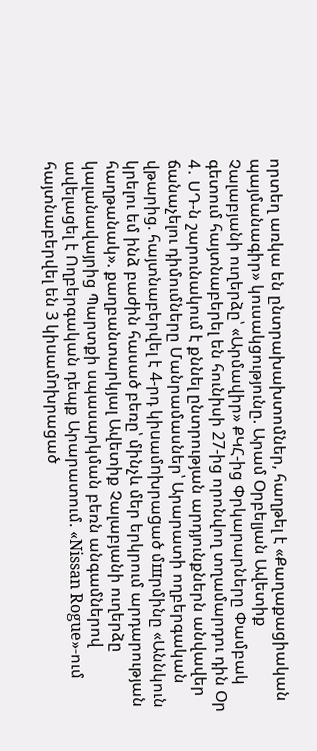որտեղ առկա են ընտրախախտոմներ, հաղթել է «Քաղաքացիական պայմանագիր» կուսակցությունը. Արամ Օրբելյան Ավետիք Չալաբյանի ուղերձը՝ «Արմավիր» ՔԿՀ-ից Փրկարարները Փամբակ գետում հայտնաբերել են հունիսի 27-ից որոնվող տղամարդու դին Օր 4․ ՍԴ-ն շարունակում է քննել ընտրության արդյունքներն անվավեր ճանաչելու դիմումները Մանրամասներ՝ Արարատի ողբերգական վթարից. հայտնաբերվել է 4-րդ կիuամnխրաgած մшրմինը «Աննկուն կրելու եմ ինձ բաժին հասած բեռը՝ մինչև մեր երկրում արդարության հաղթանակ». քաղբանտարկյալ Ավետիք Չալաբյանի ուղերձը կալանավայրից Պարտքի սպասարկման բեռն անգամներով ավելացել է Ողբերգական դեպք Արարատում. «Nissan Rogue»-ում հայտնաբերվել են 3 կիuամnխրացած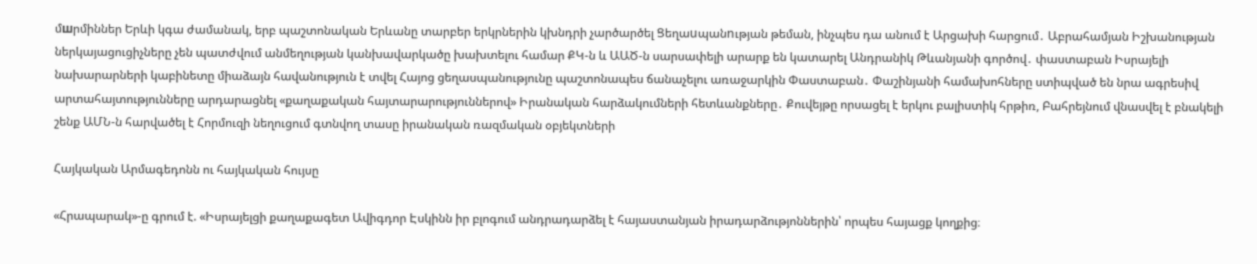մшրմիններ Երևի կգա ժամանակ, երբ պաշտոնական Երևանը տարբեր երկրներին կխնդրի չարծարծել Ցեղաuպանnւթյան թեման, ինչպես դա անում է Արցախի հարցում․ Աբրահամյան Իշխանության ներկայացուցիչները չեն պատժվում անմեղության կանխավարկածը խախտելու համար ՔԿ-ն և ԱԱԾ-ն սարսափելի արարք են կատարել Անդրանիկ Թևանյանի գործով․ փաստաբան Իսրայելի նախարարների կաբինետը միաձայն հավանություն է տվել Հայոց ցեղասպանությունը պաշտոնապես ճանաչելու առաջարկին Փաստաբան․ Փաշինյանի համախոհները ստիպված են նրա ագրեսիվ արտահայտությունները արդարացնել «քաղաքական հայտարարություններով» Իրանական հարձակումների հետևանքները․ Քուվեյթը որսացել է երկու բալիստիկ հրթիռ, Բահրեյնում վնասվել է բնակելի շենք ԱՄՆ-ն հարվածել է Հորմուզի նեղուցում գտնվող տասը իրանական ռազմական օբյեկտների

Հայկական Արմագեդոնն ու հայկական հույսը

«Հրապարակ»-ը գրում է. «Իսրայելցի քաղաքագետ Ավիգդոր Էսկինն իր բլոգում անդրադարձել է հայաստանյան իրադարձությոններին՝ որպես հայացք կողքից։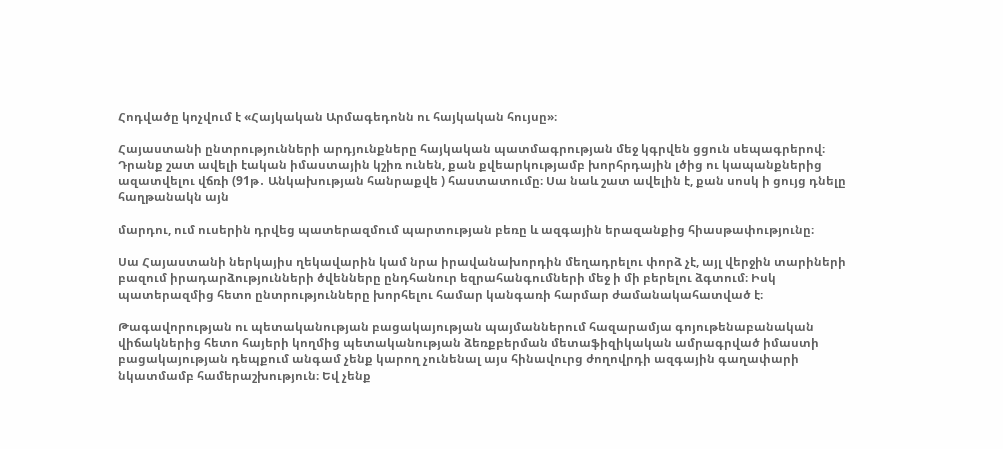Հոդվածը կոչվում է «Հայկական Արմագեդոնն ու հայկական հույսը»։

Հայաստանի ընտրությունների արդյունքները հայկական պատմագրության մեջ կգրվեն ցցուն սեպագրերով։ Դրանք շատ ավելի էական իմաստային կշիռ ունեն, քան քվեարկությամբ խորհրդային լծից ու կապանքներից ազատվելու վճռի (91թ․ Անկախության հանրաքվե ) հաստատումը։ Սա նաև շատ ավելին է, քան սոսկ ի ցույց դնելը հաղթանակն այն

մարդու, ում ուսերին դրվեց պատերազմում պարտության բեռը և ազգային երազանքից հիասթափությունը։

Սա Հայաստանի ներկայիս ղեկավարին կամ նրա իրավանախորդին մեղադրելու փորձ չէ, այլ վերջին տարիների բազում իրադարձությունների ծվենները ընդհանուր եզրահանգումների մեջ ի մի բերելու ձգտում։ Իսկ պատերազմից հետո ընտրությունները խորհելու համար կանգառի հարմար ժամանակահատված է։

Թագավորության ու պետականության բացակայության պայմաններում հազարամյա գոյութենաբանական վիճակներից հետո հայերի կողմից պետականության ձեռքբերման մետաֆիզիկական ամրագրված իմաստի բացակայության դեպքում անգամ չենք կարող չունենալ այս հինավուրց ժողովրդի ազգային գաղափարի նկատմամբ համերաշխություն։ Եվ չենք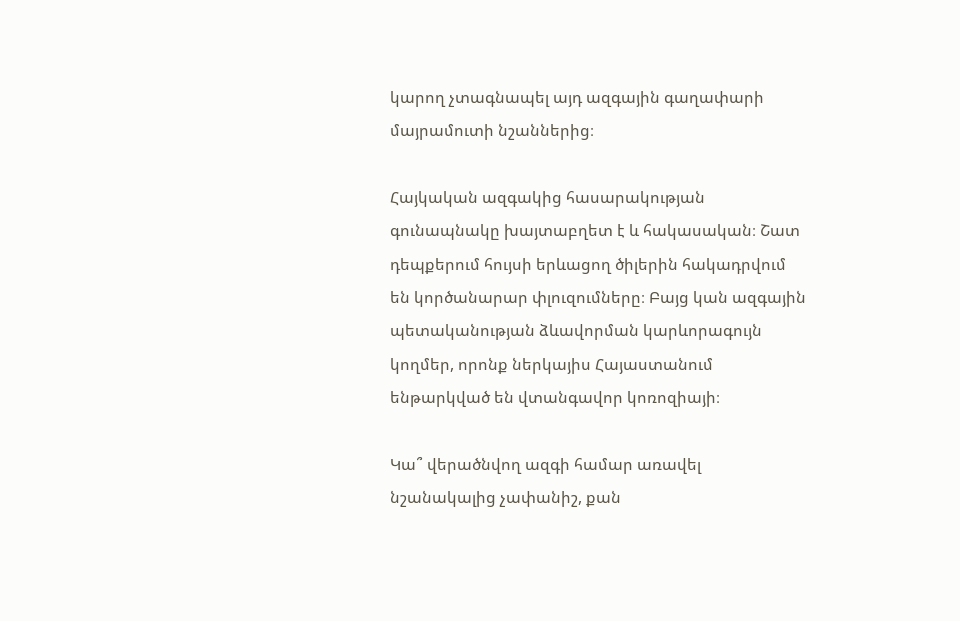կարող չտագնապել այդ ազգային գաղափարի մայրամուտի նշաններից։

Հայկական ազգակից հասարակության գունապնակը խայտաբղետ է և հակասական։ Շատ դեպքերում հույսի երևացող ծիլերին հակադրվում են կործանարար փլուզումները։ Բայց կան ազգային պետականության ձևավորման կարևորագույն կողմեր, որոնք ներկայիս Հայաստանում ենթարկված են վտանգավոր կոռոզիայի։

Կա՞ վերածնվող ազգի համար առավել նշանակալից չափանիշ, քան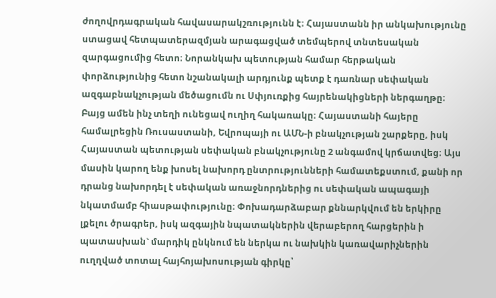ժողովրդագրական հավասարակշռությունն է։ Հայաստանն իր անկախությունը ստացավ հետպատերազմյան արագացված տեմպերով տնտեսական զարգացումից հետո։ Նորանկախ պետության համար հերթական փորձությունից հետո նշանակալի արդյունք պետք է դառնար սեփական ազգաբնակչության մեծացումն ու Սփյուռքից հայրենակիցների ներգաղթը։ Բայց ամեն ինչ տեղի ունեցավ ուղիղ հակառակը։ Հայաստանի հայերը համալրեցին Ռուսաստանի, Եվրոպայի ու ԱՄՆ-ի բնակչության շարքերը, իսկ Հայաստան պետության սեփական բնակչությունը 2 անգամով կրճատվեց։ Այս մասին կարող ենք խոսել նախորդ ընտրությունների համատեքստում, քանի որ դրանց նախորդել է սեփական առաջնորդներից ու սեփական ապագայի նկատմամբ հիասթափությունը։ Փոխադարձաբար քննարկվում են երկիրը լքելու ծրագրեր, իսկ ազգային նպատակներին վերաբերող հարցերին ի պատասխան` մարդիկ ընկնում են ներկա ու նախկին կառավարիչներին ուղղված տոտալ հայհոյախոսության գիրկը՝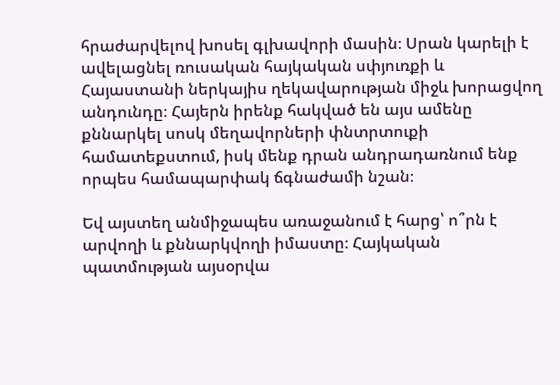հրաժարվելով խոսել գլխավորի մասին։ Սրան կարելի է ավելացնել ռուսական հայկական սփյուռքի և Հայաստանի ներկայիս ղեկավարության միջև խորացվող անդունդը։ Հայերն իրենք հակված են այս ամենը քննարկել սոսկ մեղավորների փնտրտուքի համատեքստում, իսկ մենք դրան անդրադառնում ենք որպես համապարփակ ճգնաժամի նշան։

Եվ այստեղ անմիջապես առաջանում է հարց՝ ո՞րն է արվողի և քննարկվողի իմաստը։ Հայկական պատմության այսօրվա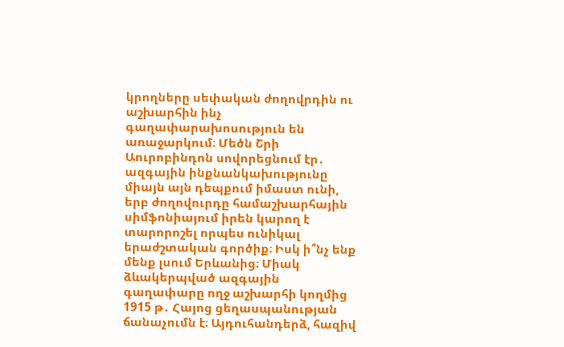կրողները սեփական ժողովրդին ու աշխարհին ինչ գաղափարախոսություն են առաջարկում։ Մեծն Շրի Աուրոբինդոն սովորեցնում էր․ ազգային ինքնանկախությունը միայն այն դեպքում իմաստ ունի, երբ ժողովուրդը համաշխարհային սիմֆոնիայում իրեն կարող է տարորոշել որպես ունիկալ երաժշտական գործիք։ Իսկ ի՞նչ ենք մենք լսում Երևանից։ Միակ ձևակերպված ազգային գաղափարը ողջ աշխարհի կողմից 1915 թ․ Հայոց ցեղասպանության ճանաչումն է։ Այդուհանդերձ, հազիվ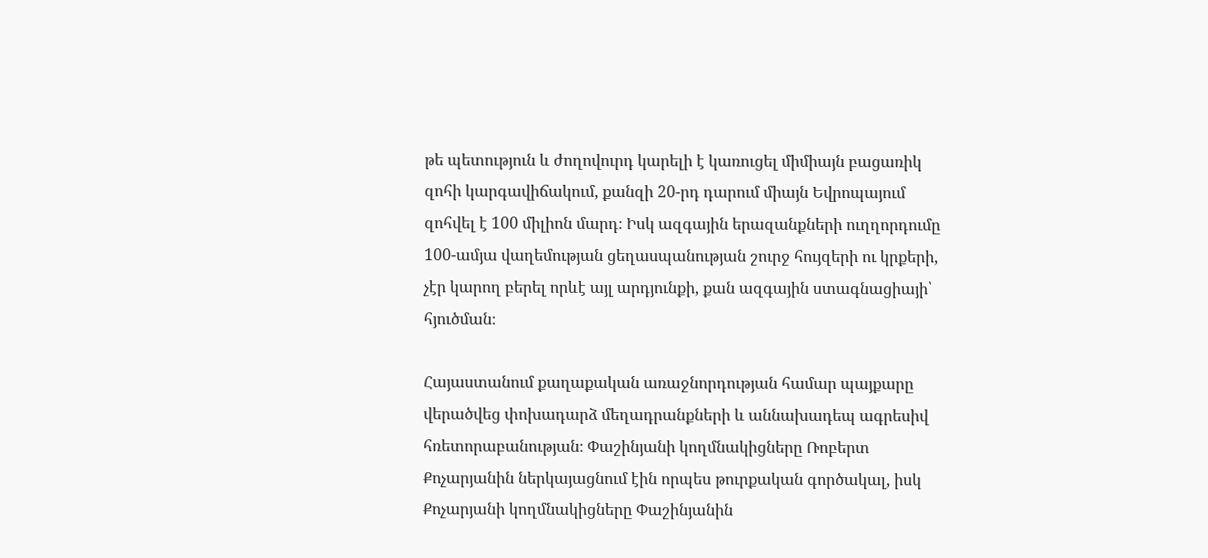թե պետություն և ժողովուրդ կարելի է կառուցել միմիայն բացառիկ զոհի կարգավիճակում, քանզի 20-րդ դարում միայն Եվրոպայում զոհվել է 100 միլիոն մարդ։ Իսկ ազգային երազանքների ուղղորդումը 100-ամյա վաղեմության ցեղասպանության շուրջ հույզերի ու կրքերի, չէր կարող բերել որևէ այլ արդյունքի, քան ազգային ստագնացիայի՝ հյուծման։

Հայաստանում քաղաքական առաջնորդության համար պայքարը վերածվեց փոխադարձ մեղադրանքների և աննախադեպ ագրեսիվ հռետորաբանության։ Փաշինյանի կողմնակիցները Ռոբերտ Քոչարյանին ներկայացնում էին որպես թուրքական գործակալ, իսկ Քոչարյանի կողմնակիցները Փաշինյանին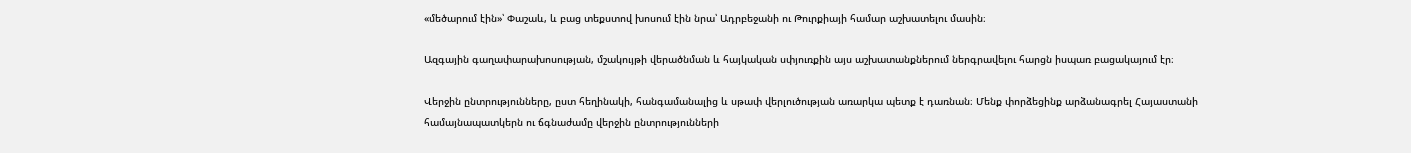«մեծարում էին»՝ Փաշաև, և բաց տեքստով խոսում էին նրա՝ Ադրբեջանի ու Թուրքիայի համար աշխատելու մասին։

Ազգային գաղափարախոսության, մշակույթի վերածնման և հայկական սփյուռքին այս աշխատանքներում ներգրավելու հարցն իսպառ բացակայում էր։

Վերջին ընտրությունները, ըստ հեղինակի, հանգամանալից և սթափ վերլուծության առարկա պետք է դառնան։ Մենք փորձեցինք արձանագրել Հայաստանի համայնապատկերն ու ճգնաժամը վերջին ընտրությունների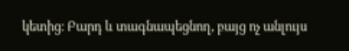կետից։ Բարդ և տագնապեցնող, բայց ոչ անլույս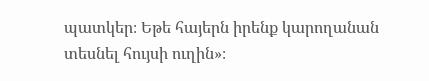պատկեր։ Եթե հայերն իրենք կարողանան տեսնել հույսի ուղին»։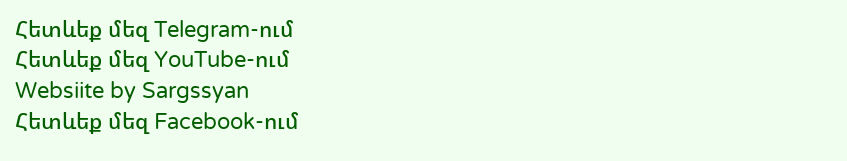Հետևեք մեզ Telegram-ում
Հետևեք մեզ YouTube-ում
Websiite by Sargssyan
Հետևեք մեզ Facebook-ում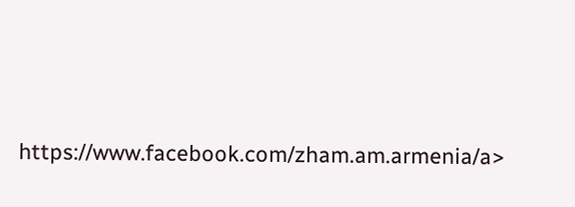https://www.facebook.com/zham.am.armenia/a>